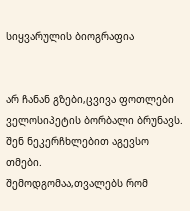სიყვარულის ბიოგრაფია


არ ჩანან გზები,ცვივა ფოთლები
ველოსიპეტის ბორბალი ბრუნავს.
შენ ნეკერჩხლებით აგევსო თმები.
შემოდგომაა,თვალებს რომ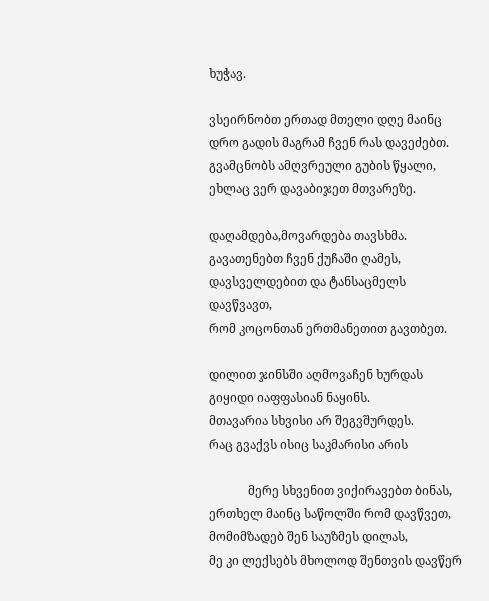ხუჭავ.

ვსეირნობთ ერთად მთელი დღე მაინც
დრო გადის მაგრამ ჩვენ რას დავეძებთ.
გვამცნობს ამღვრეული გუბის წყალი,
ეხლაც ვერ დავაბიჯეთ მთვარეზე.

დაღამდება,მოვარდება თავსხმა.
გავათენებთ ჩვენ ქუჩაში ღამეს,
დავსველდებით და ტანსაცმელს დავწვავთ,
რომ კოცონთან ერთმანეთით გავთბეთ.

დილით ჯინსში აღმოვაჩენ ხურდას
გიყიდი იაფფასიან ნაყინს.
მთავარია სხვისი არ შეგვშურდეს.
რაც გვაქვს ისიც საკმარისი არის

             მერე სხვენით ვიქირავებთ ბინას,
ერთხელ მაინც საწოლში რომ დავწვეთ,
მომიმზადებ შენ საუზმეს დილას,
მე კი ლექსებს მხოლოდ შენთვის დავწერ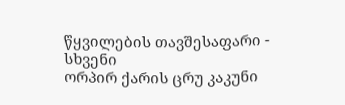წყვილების თავშესაფარი - სხვენი
ორპირ ქარის ცრუ კაკუნი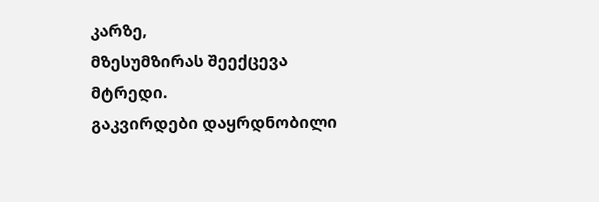კარზე,
მზესუმზირას შეექცევა მტრედი.
გაკვირდები დაყრდნობილი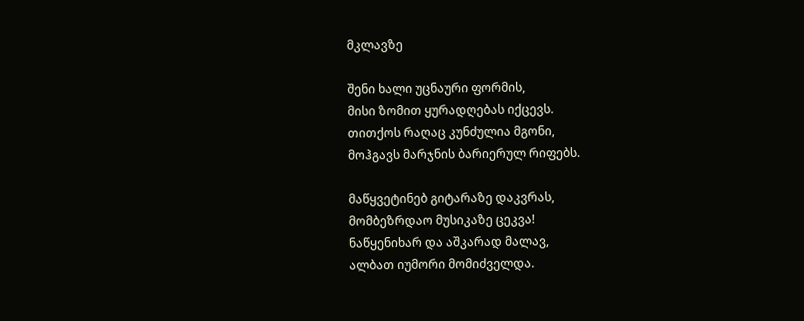მკლავზე

შენი ხალი უცნაური ფორმის,
მისი ზომით ყურადღებას იქცევს.
თითქოს რაღაც კუნძულია მგონი,
მოჰგავს მარჯნის ბარიერულ რიფებს.

მაწყვეტინებ გიტარაზე დაკვრას,
მომბეზრდაო მუსიკაზე ცეკვა!
ნაწყენიხარ და აშკარად მალავ,
ალბათ იუმორი მომიძველდა.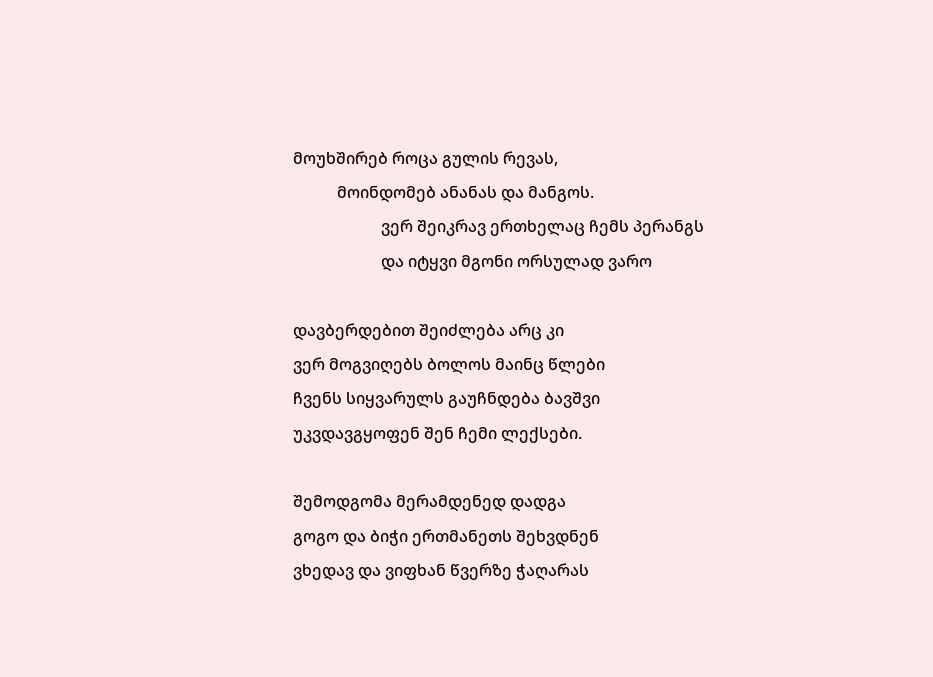მოუხშირებ როცა გულის რევას,
           მოინდომებ ანანას და მანგოს.
                      ვერ შეიკრავ ერთხელაც ჩემს პერანგს
                      და იტყვი მგონი ორსულად ვარო

დავბერდებით შეიძლება არც კი
ვერ მოგვიღებს ბოლოს მაინც წლები
ჩვენს სიყვარულს გაუჩნდება ბავშვი
უკვდავგყოფენ შენ ჩემი ლექსები.

შემოდგომა მერამდენედ დადგა
გოგო და ბიჭი ერთმანეთს შეხვდნენ
ვხედავ და ვიფხან წვერზე ჭაღარას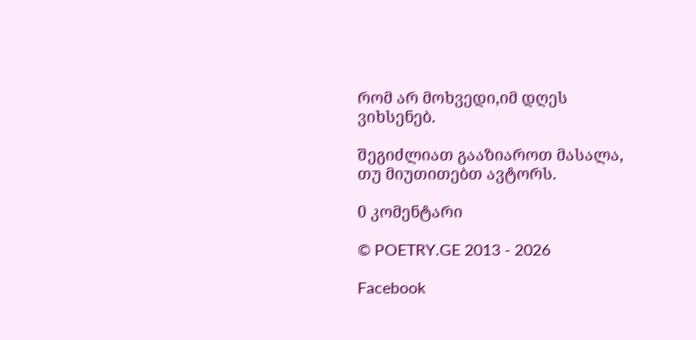რომ არ მოხვედი,იმ დღეს ვიხსენებ.

შეგიძლიათ გააზიაროთ მასალა, თუ მიუთითებთ ავტორს.

0 კომენტარი

© POETRY.GE 2013 - 2026

Facebook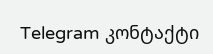Telegram კონტაქტი